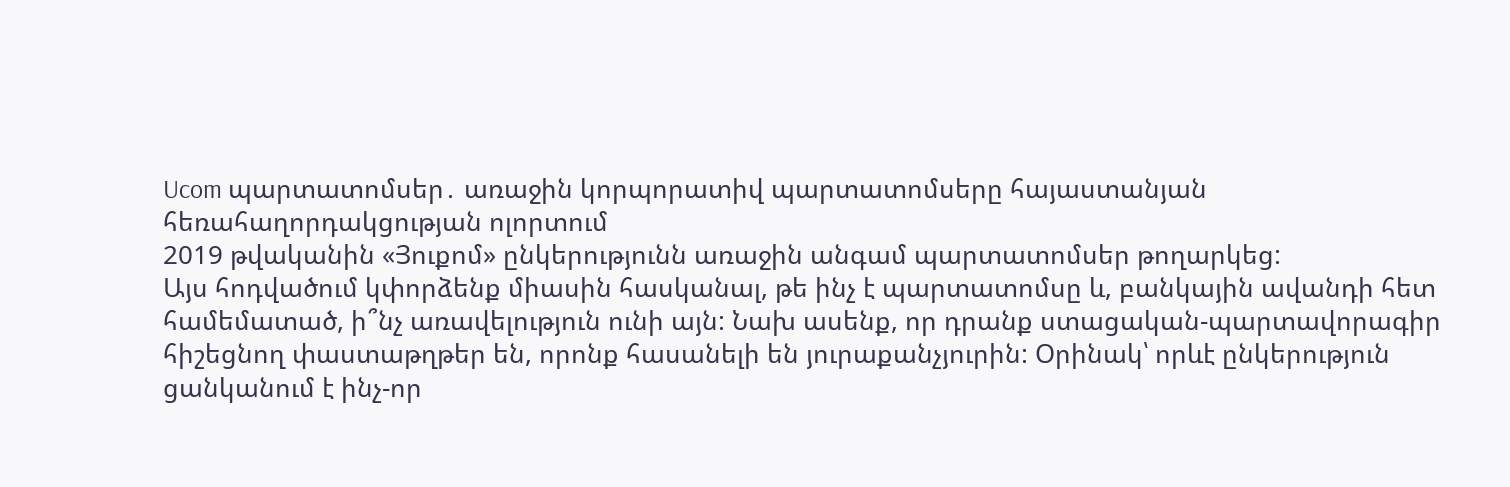Ucom պարտատոմսեր․ առաջին կորպորատիվ պարտատոմսերը հայաստանյան հեռահաղորդակցության ոլորտում
2019 թվականին «Յուքոմ» ընկերությունն առաջին անգամ պարտատոմսեր թողարկեց:
Այս հոդվածում կփորձենք միասին հասկանալ, թե ինչ է պարտատոմսը և, բանկային ավանդի հետ համեմատած, ի՞նչ առավելություն ունի այն: Նախ ասենք, որ դրանք ստացական-պարտավորագիր հիշեցնող փաստաթղթեր են, որոնք հասանելի են յուրաքանչյուրին: Օրինակ՝ որևէ ընկերություն ցանկանում է ինչ-որ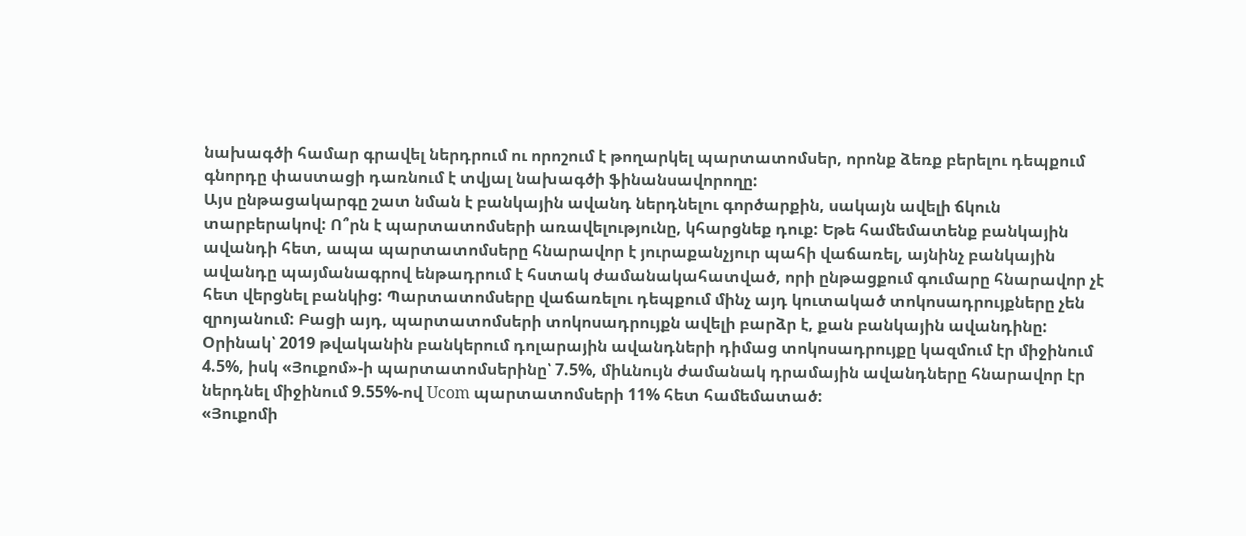նախագծի համար գրավել ներդրում ու որոշում է թողարկել պարտատոմսեր, որոնք ձեռք բերելու դեպքում գնորդը փաստացի դառնում է տվյալ նախագծի ֆինանսավորողը:
Այս ընթացակարգը շատ նման է բանկային ավանդ ներդնելու գործարքին, սակայն ավելի ճկուն տարբերակով: Ո՞րն է պարտատոմսերի առավելությունը, կհարցնեք դուք: Եթե համեմատենք բանկային ավանդի հետ, ապա պարտատոմսերը հնարավոր է յուրաքանչյուր պահի վաճառել, այնինչ բանկային ավանդը պայմանագրով ենթադրում է հստակ ժամանակահատված, որի ընթացքում գումարը հնարավոր չէ հետ վերցնել բանկից: Պարտատոմսերը վաճառելու դեպքում մինչ այդ կուտակած տոկոսադրույքները չեն զրոյանում: Բացի այդ, պարտատոմսերի տոկոսադրույքն ավելի բարձր է, քան բանկային ավանդինը: Օրինակ՝ 2019 թվականին բանկերում դոլարային ավանդների դիմաց տոկոսադրույքը կազմում էր միջինում 4.5%, իսկ «Յուքոմ»-ի պարտատոմսերինը՝ 7.5%, միևնույն ժամանակ դրամային ավանդները հնարավոր էր ներդնել միջինում 9.55%-ով Ucom պարտատոմսերի 11% հետ համեմատած:
«Յուքոմի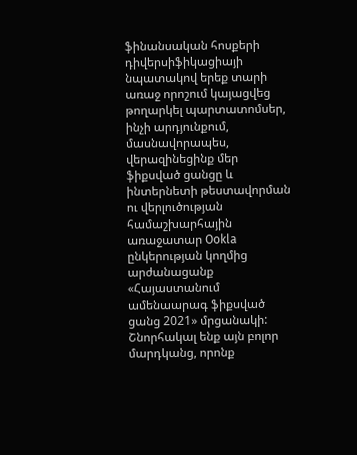ֆինանսական հոսքերի դիվերսիֆիկացիայի նպատակով երեք տարի առաջ որոշում կայացվեց թողարկել պարտատոմսեր, ինչի արդյունքում, մասնավորապես, վերազինեցինք մեր ֆիքսված ցանցը և ինտերնետի թեստավորման ու վերլուծության համաշխարհային առաջատար Ookla ընկերության կողմից արժանացանք «Հայաստանում ամենաարագ ֆիքսված ցանց 2021» մրցանակի: Շնորհակալ ենք այն բոլոր մարդկանց, որոնք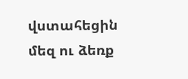վստահեցին մեզ ու ձեռք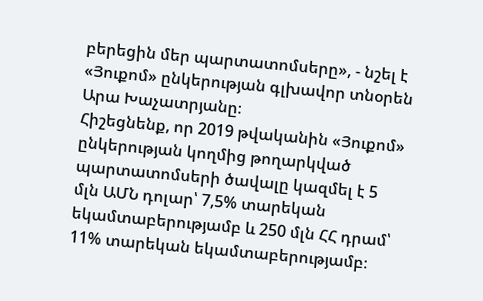բերեցին մեր պարտատոմսերը», - նշել է «Յուքոմ» ընկերության գլխավոր տնօրեն Արա Խաչատրյանը։
Հիշեցնենք, որ 2019 թվականին «Յուքոմ» ընկերության կողմից թողարկված պարտատոմսերի ծավալը կազմել է 5 մլն ԱՄՆ դոլար՝ 7,5% տարեկան եկամտաբերությամբ և 250 մլն ՀՀ դրամ՝ 11% տարեկան եկամտաբերությամբ։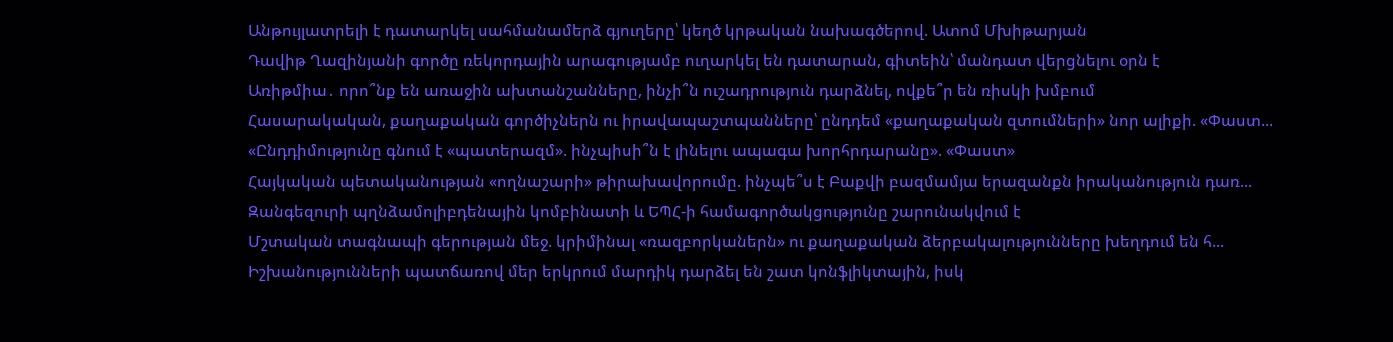Անթույլատրելի է դատարկել սահմանամերձ գյուղերը՝ կեղծ կրթական նախագծերով. Ատոմ Մխիթարյան
Դավիթ Ղազինյանի գործը ռեկորդային արագությամբ ուղարկել են դատարան, գիտեին՝ մանդատ վերցնելու օրն է
Առիթմիա․ որո՞նք են առաջին ախտանշանները, ինչի՞ն ուշադրություն դարձնել, ովքե՞ր են ռիսկի խմբում
Հասարակական, քաղաքական գործիչներն ու իրավապաշտպանները՝ ընդդեմ «քաղաքական զտումների» նոր ալիքի. «Փաստ...
«Ընդդիմությունը գնում է «պատերազմ». ինչպիսի՞ն է լինելու ապագա խորհրդարանը». «Փաստ»
Հայկական պետականության «ողնաշարի» թիրախավորումը. ինչպե՞ս է Բաքվի բազմամյա երազանքն իրականություն դառ...
Զանգեզուրի պղնձամոլիբդենային կոմբինատի և ԵՊՀ-ի համագործակցությունը շարունակվում է
Մշտական տագնապի գերության մեջ. կրիմինալ «ռազբորկաներն» ու քաղաքական ձերբակալությունները խեղդում են հ...
Իշխանությունների պատճառով մեր երկրում մարդիկ դարձել են շատ կոնֆլիկտային, իսկ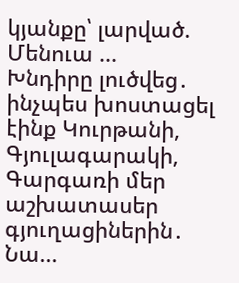կյանքը՝ լարված. Մենուա ...
Խնդիրը լուծվեց․ ինչպես խոստացել էինք Կուրթանի, Գյուլագարակի, Գարգառի մեր աշխատասեր գյուղացիներին․ Նա...